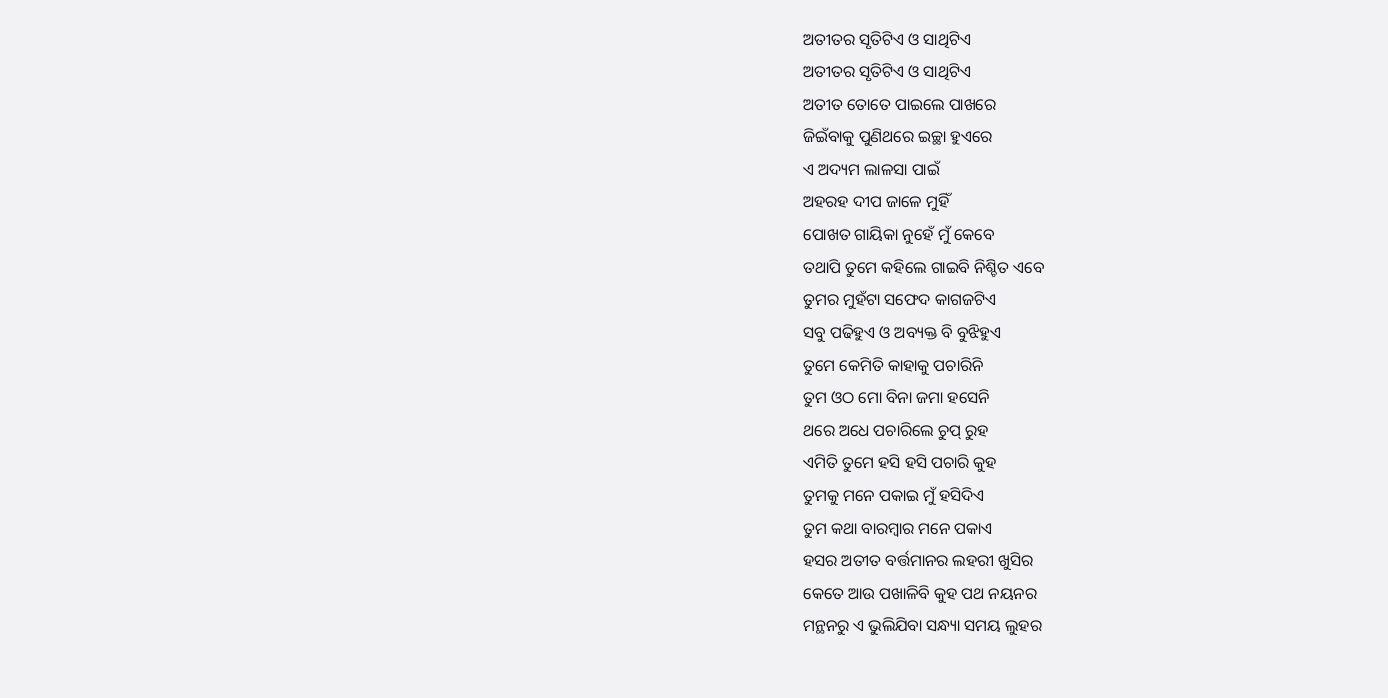ଅତୀତର ସୃତିଟିଏ ଓ ସାଥିଟିଏ
ଅତୀତର ସୃତିଟିଏ ଓ ସାଥିଟିଏ
ଅତୀତ ତୋତେ ପାଇଲେ ପାଖରେ
ଜିଇଁବାକୁ ପୁଣିଥରେ ଇଚ୍ଛା ହୁଏରେ
ଏ ଅଦ୍ୟମ ଲାଳସା ପାଇଁ
ଅହରହ ଦୀପ ଜାଳେ ମୁହିଁ
ପୋଖତ ଗାୟିକା ନୁହେଁ ମୁଁ କେବେ
ତଥାପି ତୁମେ କହିଲେ ଗାଇବି ନିଶ୍ଚିତ ଏବେ
ତୁମର ମୁହଁଟା ସଫେଦ କାଗଜଟିଏ
ସବୁ ପଢିହୁଏ ଓ ଅବ୍ୟକ୍ତ ବି ବୁଝିହୁଏ
ତୁମେ କେମିତି କାହାକୁ ପଚାରିନି
ତୁମ ଓଠ ମୋ ବିନା ଜମା ହସେନି
ଥରେ ଅଧେ ପଚାରିଲେ ଚୁପ୍ ରୁହ
ଏମିତି ତୁମେ ହସି ହସି ପଚାରି କୁହ
ତୁମକୁ ମନେ ପକାଇ ମୁଁ ହସିଦିଏ
ତୁମ କଥା ବାରମ୍ବାର ମନେ ପକାଏ
ହସର ଅତୀତ ବର୍ତ୍ତମାନର ଲହରୀ ଖୁସିର
କେତେ ଆଉ ପଖାଳିବି କୁହ ପଥ ନୟନର
ମନ୍ଥନରୁ ଏ ଭୁଲିଯିବା ସନ୍ଧ୍ୟା ସମୟ ଲୁହର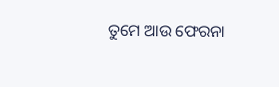ତୁମେ ଆଉ ଫେରନା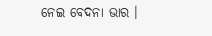ନେଇ ବେଦନା ଭାର ।